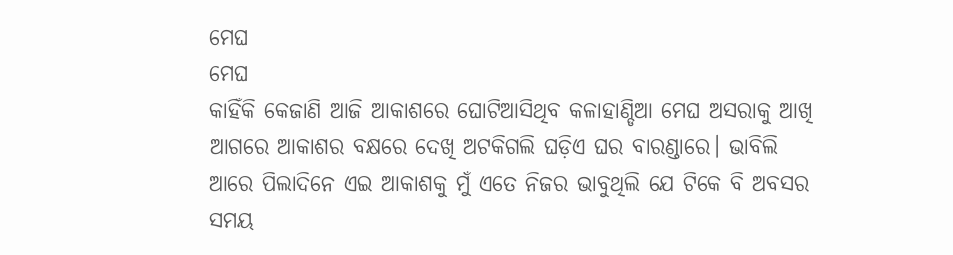ମେଘ
ମେଘ
କାହିଁକି କେଜାଣି ଆଜି ଆକାଶରେ ଘୋଟିଆସିଥିବ କଳାହାଣ୍ଡିଆ ମେଘ ଅସରାକୁ ଆଖି ଆଗରେ ଆକାଶର ବକ୍ଷରେ ଦେଖି ଅଟକିଗଲି ଘଡ଼ିଏ ଘର ବାରଣ୍ଡାରେ। ଭାବିଲି ଆରେ ପିଲାଦିନେ ଏଇ ଆକାଶକୁ ମୁଁ ଏତେ ନିଜର ଭାବୁଥିଲି ଯେ ଟିକେ ବି ଅବସର ସମୟ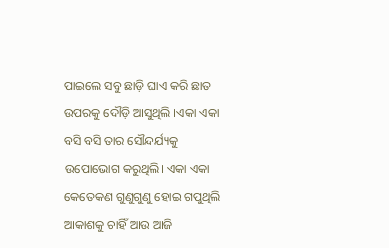ପାଇଲେ ସବୁ ଛାଡ଼ି ଘାଏ କରି ଛାତ ଉପରକୁ ଦୌଡ଼ି ଆସୁଥିଲି ।ଏକା ଏକା ବସି ବସି ତାର ସୌନ୍ଦର୍ଯ୍ୟକୁ ଉପୋଭୋଗ କରୁଥିଲି। ଏକା ଏକା କେତେକଣ ଗୁଣୁଗୁଣୁ ହୋଇ ଗପୁଥିଲି ଆକାଶକୁ ଚାହିଁ ଆଉ ଆଜି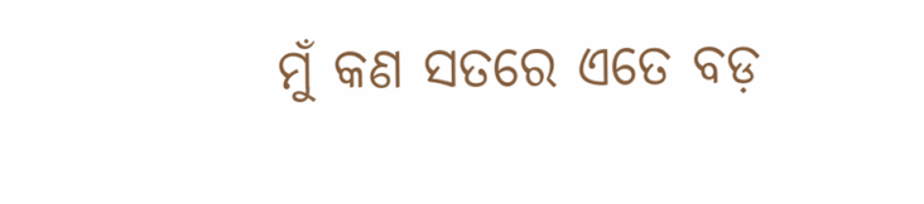ମୁଁ କଣ ସତରେ ଏତେ ବଡ଼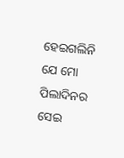ହେଇଗଲିନି ଯେ ମୋ ପିଲାଦିନର ସେଇ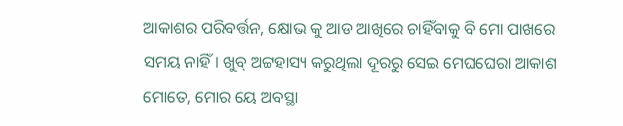ଆକାଶର ପରିବର୍ତ୍ତନ, କ୍ଷୋଭ କୁ ଆଡ ଆଖିରେ ଚାହିଁବାକୁ ବି ମୋ ପାଖରେ ସମୟ ନାହିଁ। ଖୁବ୍ ଅଟ୍ଟହାସ୍ୟ କରୁଥିଲା ଦୂରରୁ ସେଇ ମେଘଘେରା ଆକାଶ ମୋତେ, ମୋର ୟେ ଅବସ୍ଥା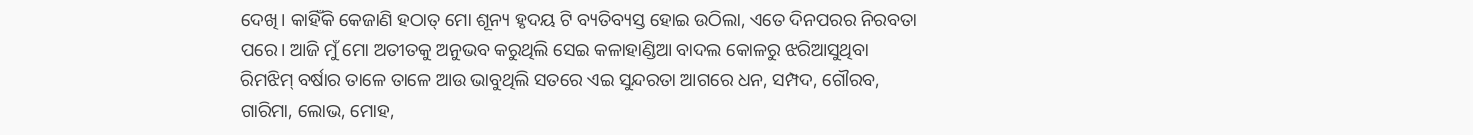ଦେଖି। କାହିଁକି କେଜାଣି ହଠାତ୍ ମୋ ଶୂନ୍ୟ ହୃଦୟ ଟି ବ୍ୟତିବ୍ୟସ୍ତ ହୋଇ ଉଠିଲା, ଏତେ ଦିନପରର ନିରବତା ପରେ। ଆଜି ମୁଁ ମୋ ଅତୀତକୁ ଅନୁଭବ କରୁଥିଲି ସେଇ କଳାହାଣ୍ଡିଆ ବାଦଲ କୋଳରୁ ଝରିଆସୁଥିବା ରିମଝିମ୍ ବର୍ଷାର ତାଳେ ତାଳେ ଆଉ ଭାବୁଥିଲି ସତରେ ଏଇ ସୁନ୍ଦରତା ଆଗରେ ଧନ, ସମ୍ପଦ, ଗୌରବ, ଗାରିମା, ଲୋଭ, ମୋହ,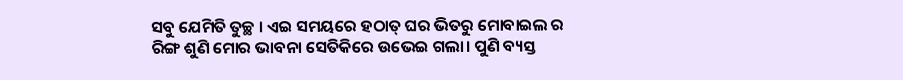ସବୁ ଯେମିତି ତୁଚ୍ଛ । ଏଇ ସମୟରେ ହଠାତ୍ ଘର ଭିତରୁ ମୋବାଇଲ ର ରିଙ୍ଗ ଶୁଣି ମୋର ଭାବନା ସେତିକିରେ ଉଭେଇ ଗଲା। ପୁଣି ବ୍ୟସ୍ତ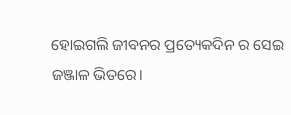ହୋଇଗଲି ଜୀବନର ପ୍ରତ୍ୟେକଦିନ ର ସେଇ ଜଞ୍ଜାଳ ଭିତରେ।